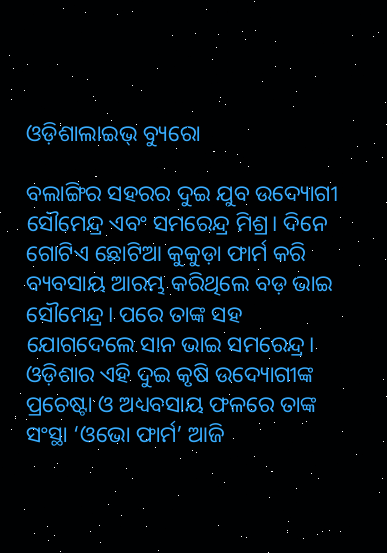ଓଡ଼ିଶାଲାଇଭ୍ ବ୍ୟୁରୋ

ବଲାଙ୍ଗିର ସହରର ଦୁଇ ଯୁବ ଉଦ୍ୟୋଗୀ ସୌମେନ୍ଦ୍ର ଏବଂ ସମରେନ୍ଦ୍ର ମିଶ୍ର। ଦିନେ ଗୋଟିଏ ଛୋଟିଆ କୁକୁଡ଼ା ଫାର୍ମ କରି ବ୍ୟବସାୟ ଆରମ୍ଭ କରିଥିଲେ ବଡ଼ ଭାଇ ସୌମେନ୍ଦ୍ର। ପରେ ତାଙ୍କ ସହ ଯୋଗଦେଲେ ସାନ ଭାଇ ସମରେନ୍ଦ୍ର। ଓଡ଼ିଶାର ଏହି ଦୁଇ କୃଷି ଉଦ୍ୟୋଗୀଙ୍କ ପ୍ରଚେଷ୍ଟା ଓ ଅଧ୍ୟବସାୟ ଫଳରେ ତାଙ୍କ ସଂସ୍ଥା ‘ଓଭୋ ଫାର୍ମ’ ଆଜି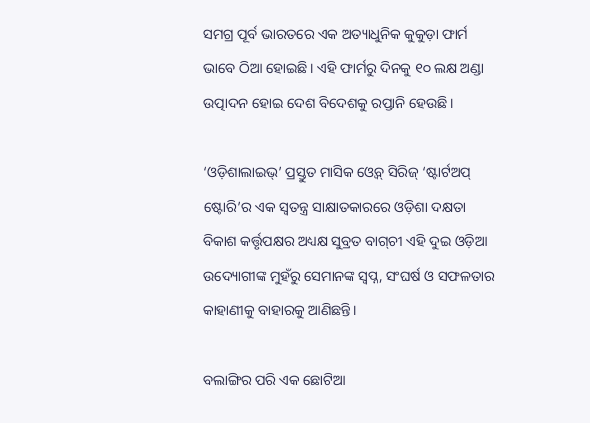ସମଗ୍ର ପୂର୍ବ ଭାରତରେ ଏକ ଅତ୍ୟାଧୁନିକ କୁକୁଡ଼ା ଫାର୍ମ ଭାବେ ଠିଆ ହୋଇଛି। ଏହି ଫାର୍ମରୁ ଦିନକୁ ୧୦ ଲକ୍ଷ ଅଣ୍ଡା ଉତ୍ପାଦନ ହୋଇ ଦେଶ ବିଦେଶକୁ ରପ୍ତାନି ହେଉଛି।

‘ଓଡ଼ିଶାଲାଇଭ୍’ ପ୍ରସ୍ତୁତ ମାସିକ ଓ୍ଵେବ୍ ସିରିଜ୍ ‘ଷ୍ଟାର୍ଟଅପ୍ ଷ୍ଟୋରି’ର ଏକ ସ୍ଵତନ୍ତ୍ର ସାକ୍ଷାତକାରରେ ଓଡ଼ିଶା ଦକ୍ଷତା ବିକାଶ କର୍ତ୍ତୃପକ୍ଷର ଅଧ୍ୟକ୍ଷ ସୁବ୍ରତ ବାଗ୍‌ଚୀ ଏହି ଦୁଇ ଓଡ଼ିଆ ଉଦ୍ୟୋଗୀଙ୍କ ମୁହଁରୁ ସେମାନଙ୍କ ସ୍ଵପ୍ନ, ସଂଘର୍ଷ ଓ ସଫଳତାର କାହାଣୀକୁ ବାହାରକୁ ଆଣିଛନ୍ତି।

ବଲାଙ୍ଗିର ପରି ଏକ ଛୋଟିଆ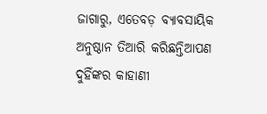ଜାଗାରୁ, ଏତେବଡ଼ ବ୍ୟାବସାୟିକ ଅନୁଷ୍ଠାନ ତିଆରି କରିଛନ୍ତିଆପଣ ଦୁହିଁଙ୍କର କାହାଣୀ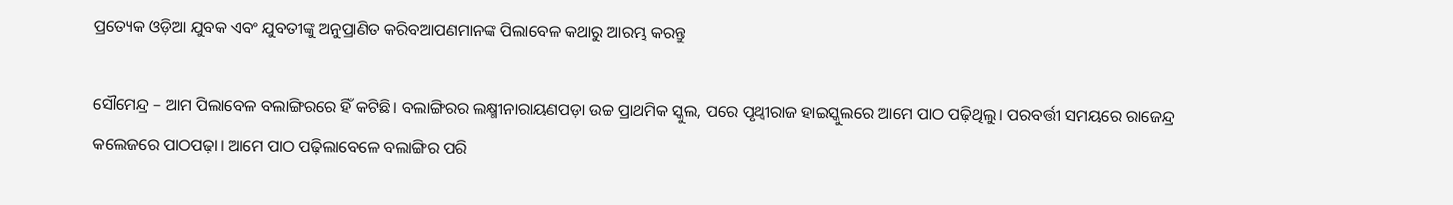ପ୍ରତ୍ୟେକ ଓଡ଼ିଆ ଯୁବକ ଏବଂ ଯୁବତୀଙ୍କୁ ଅନୁପ୍ରାଣିତ କରିବଆପଣମାନଙ୍କ ପିଲାବେଳ କଥାରୁ ଆରମ୍ଭ କରନ୍ତୁ

ସୌମେନ୍ଦ୍ର – ଆମ ପିଲାବେଳ ବଲାଙ୍ଗିରରେ ହିଁ କଟିଛି। ବଲାଙ୍ଗିରର ଲକ୍ଷ୍ମୀନାରାୟଣପଡ଼ା ଉଚ୍ଚ ପ୍ରାଥମିକ ସ୍କୁଲ, ପରେ ପୃଥ୍ୱୀରାଜ ହାଇସ୍କୁଲରେ ଆମେ ପାଠ ପଢ଼ିଥିଲୁ। ପରବର୍ତ୍ତୀ ସମୟରେ ରାଜେନ୍ଦ୍ର କଲେଜରେ ପାଠପଢ଼ା। ଆମେ ପାଠ ପଢ଼ିଲାବେଳେ ବଲାଙ୍ଗିର ପରି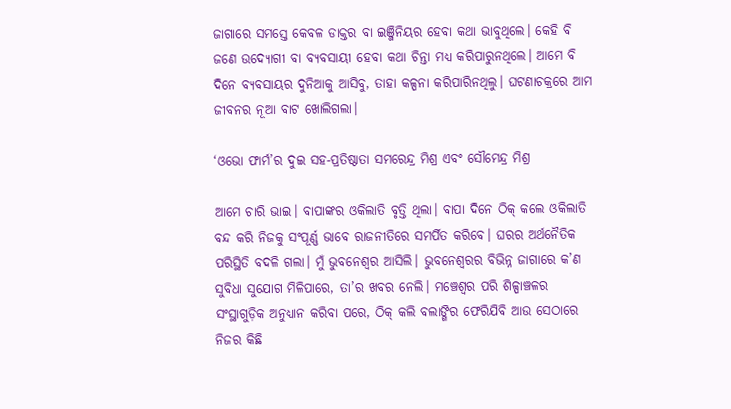ଜାଗାରେ ସମସ୍ତେ କେବଳ ଡାକ୍ତର ବା ଇଞ୍ଜିନିୟର ହେବା କଥା ଭାବୁଥିଲେ। କେହି ବି ଜଣେ ଉଦ୍ୟୋଗୀ ବା ବ୍ୟବସାୟୀ ହେବା କଥା ଚିନ୍ତା ମଧ୍ୟ କରିପାରୁନଥିଲେ। ଆମେ ବି ଦିନେ ବ୍ୟବସାୟର ଦୁନିଆକୁ ଆସିବୁ, ତାହା କଳ୍ପନା କରିପାରିନଥିଲୁ। ଘଟଣାଚକ୍ରରେ ଆମ ଜୀବନର ନୂଆ ବାଟ ଖୋଲିଗଲା।

‘ଓଭୋ ଫାର୍ମ’ର ଦୁଇ ସହ-ପ୍ରତିଷ୍ଠାତା ସମରେନ୍ଦ୍ର ମିଶ୍ର ଏବଂ ସୌମେନ୍ଦ୍ର ମିଶ୍ର

ଆମେ ଚାରି ଭାଇ। ବାପାଙ୍କର ଓକିଲାତି ବୃତ୍ତି ଥିଲା। ବାପା ଦିନେ ଠିକ୍ କଲେ ଓକିଲାତି ବନ୍ଦ କରି ନିଜକୁ ସଂପୂର୍ଣ୍ଣ ଭାବେ ରାଜନୀତିରେ ସମର୍ପିତ କରିବେ। ଘରର ଅର୍ଥନୈତିକ ପରିସ୍ଥିତି ବଦଳି ଗଲା। ମୁଁ ଭୁବନେଶ୍ୱର ଆସିଲି। ଭୁବନେଶ୍ୱରର ବିଭିନ୍ନ ଜାଗାରେ କ’ଣ ସୁବିଧା ସୁଯୋଗ ମିଳିପାରେ, ତା’ର ଖବର ନେଲି। ମଞ୍ଚେଶ୍ୱର ପରି ଶିଳ୍ପାଞ୍ଚଳର ସଂସ୍ଥାଗୁଡ଼ିକ ଅନୁଧ୍ୟାନ କରିବା ପରେ, ଠିକ୍ କଲି ବଲାଙ୍ଗିର ଫେରିଯିବି ଆଉ ସେଠାରେ ନିଜର କିଛି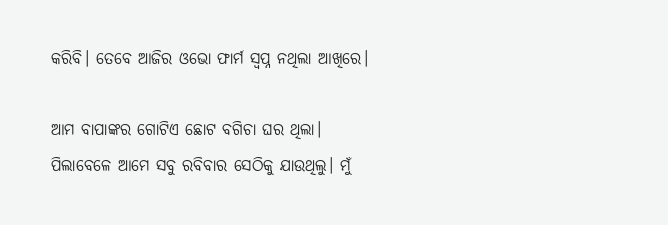କରିବି। ତେବେ ଆଜିର ଓଭୋ ଫାର୍ମ ସ୍ୱପ୍ନ ନଥିଲା ଆଖିରେ।

ଆମ ବାପାଙ୍କର ଗୋଟିଏ ଛୋଟ ବଗିଚା ଘର ଥିଲା। ପିଲାବେଳେ ଆମେ ସବୁ ରବିବାର ସେଠିକୁ ଯାଉଥିଲୁ। ମୁଁ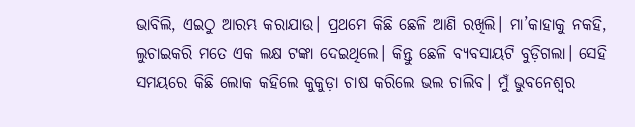ଭାବିଲି, ଏଇଠୁ ଆରମ୍ଭ କରାଯାଉ। ପ୍ରଥମେ କିଛି ଛେଳି ଆଣି ରଖିଲି। ମା’କାହାକୁ ନକହି, ଲୁଚାଇକରି ମତେ ଏକ ଲକ୍ଷ ଟଙ୍କା ଦେଇଥିଲେ। କିନ୍ତୁ ଛେଳି ବ୍ୟବସାୟଟି ବୁଡ଼ିଗଲା। ସେହି ସମୟରେ କିଛି ଲୋକ କହିଲେ କୁକୁଡ଼ା ଚାଷ କରିଲେ ଭଲ ଚାଲିବ। ମୁଁ ଭୁବନେଶ୍ୱର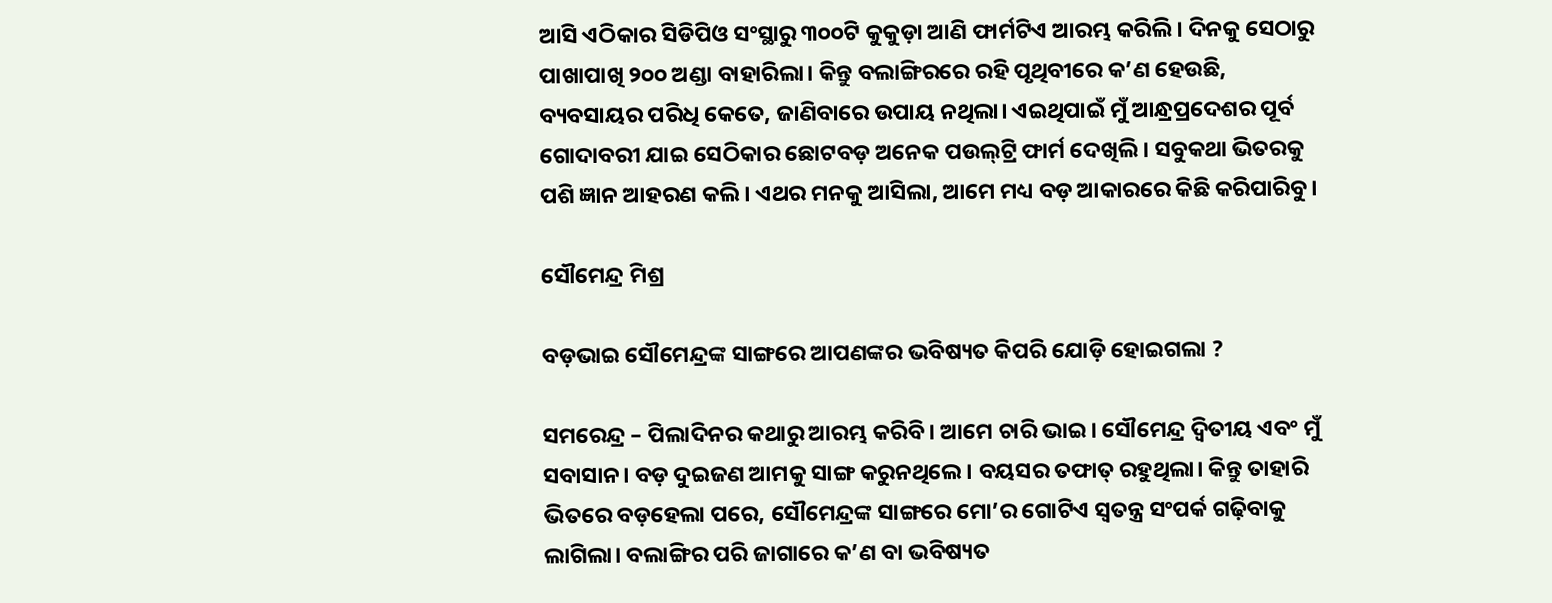ଆସି ଏଠିକାର ସିଡିପିଓ ସଂସ୍ଥାରୁ ୩୦୦ଟି କୁକୁଡ଼ା ଆଣି ଫାର୍ମଟିଏ ଆରମ୍ଭ କରିଲି। ଦିନକୁ ସେଠାରୁ ପାଖାପାଖି ୨୦୦ ଅଣ୍ଡା ବାହାରିଲା। କିନ୍ତୁ ବଲାଙ୍ଗିରରେ ରହି ପୃଥିବୀରେ କ’ଣ ହେଉଛି, ବ୍ୟବସାୟର ପରିଧି କେତେ, ଜାଣିବାରେ ଉପାୟ ନଥିଲା। ଏଇଥିପାଇଁ ମୁଁ ଆନ୍ଧ୍ରପ୍ରଦେଶର ପୂର୍ବ ଗୋଦାବରୀ ଯାଇ ସେଠିକାର ଛୋଟବଡ଼ ଅନେକ ପଉଲ୍‌ଟ୍ରି ଫାର୍ମ ଦେଖିଲି। ସବୁକଥା ଭିତରକୁ ପଶି ଜ୍ଞାନ ଆହରଣ କଲି। ଏଥର ମନକୁ ଆସିଲା, ଆମେ ମଧ୍ୟ ବଡ଼ ଆକାରରେ କିଛି କରିପାରିବୁ।

ସୌମେନ୍ଦ୍ର ମିଶ୍ର

ବଡ଼ଭାଇ ସୌମେନ୍ଦ୍ରଙ୍କ ସାଙ୍ଗରେ ଆପଣଙ୍କର ଭବିଷ୍ୟତ କିପରି ଯୋଡ଼ି ହୋଇଗଲା ?

ସମରେନ୍ଦ୍ର – ପିଲାଦିନର କଥାରୁ ଆରମ୍ଭ କରିବି। ଆମେ ଚାରି ଭାଇ। ସୌମେନ୍ଦ୍ର ଦ୍ୱିତୀୟ ଏବଂ ମୁଁ ସବାସାନ। ବଡ଼ ଦୁଇଜଣ ଆମକୁ ସାଙ୍ଗ କରୁନଥିଲେ। ବୟସର ତଫାତ୍‌ ରହୁଥିଲା। କିନ୍ତୁ ତାହାରି ଭିତରେ ବଡ଼ହେଲା ପରେ, ସୌମେନ୍ଦ୍ରଙ୍କ ସାଙ୍ଗରେ ମୋ’ର ଗୋଟିଏ ସ୍ୱତନ୍ତ୍ର ସଂପର୍କ ଗଢ଼ିବାକୁ ଲାଗିଲା। ବଲାଙ୍ଗିର ପରି ଜାଗାରେ କ’ଣ ବା ଭବିଷ୍ୟତ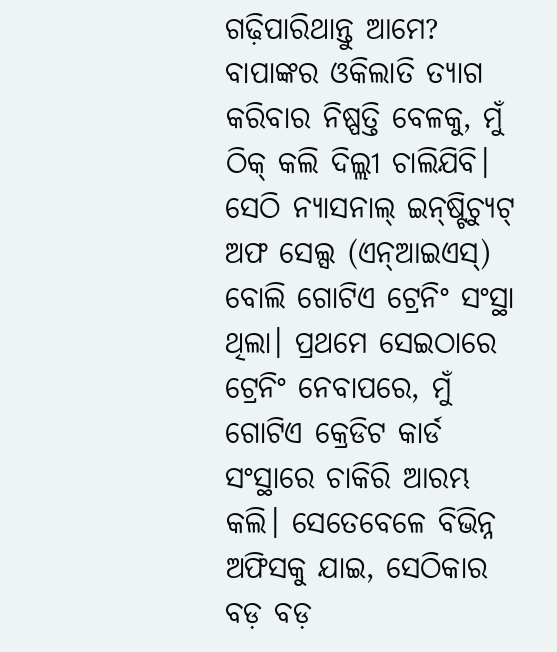ଗଢ଼ିପାରିଥାନ୍ତୁ ଆମେ? ବାପାଙ୍କର ଓକିଲାତି ତ୍ୟାଗ କରିବାର ନିଷ୍ପତ୍ତି ବେଳକୁ, ମୁଁ ଠିକ୍ କଲି ଦିଲ୍ଲୀ ଚାଲିଯିବି। ସେଠି ନ୍ୟାସନାଲ୍ ଇନ୍‌ଷ୍ଟିଚ୍ୟୁଟ୍ ଅଫ ସେଲ୍ସ (ଏନ୍‌ଆଇଏସ୍) ବୋଲି ଗୋଟିଏ ଟ୍ରେନିଂ ସଂସ୍ଥା ଥିଲା। ପ୍ରଥମେ ସେଇଠାରେ ଟ୍ରେନିଂ ନେବାପରେ, ମୁଁ ଗୋଟିଏ କ୍ରେଡିଟ କାର୍ଡ ସଂସ୍ଥାରେ ଚାକିରି ଆରମ୍ଭ କଲି। ସେତେବେଳେ ବିଭିନ୍ନ ଅଫିସକୁ ଯାଇ, ସେଠିକାର ବଡ଼ ବଡ଼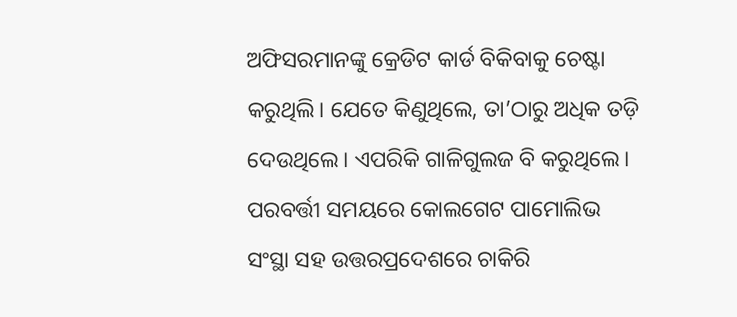ଅଫିସରମାନଙ୍କୁ କ୍ରେଡିଟ କାର୍ଡ ବିକିବାକୁ ଚେଷ୍ଟା କରୁଥିଲି। ଯେତେ କିଣୁଥିଲେ, ତା’ଠାରୁ ଅଧିକ ତଡ଼ି ଦେଉଥିଲେ। ଏପରିକି ଗାଳିଗୁଲଜ ବି କରୁଥିଲେ। ପରବର୍ତ୍ତୀ ସମୟରେ କୋଲଗେଟ ପାମୋଲିଭ ସଂସ୍ଥା ସହ ଉତ୍ତରପ୍ରଦେଶରେ ଚାକିରି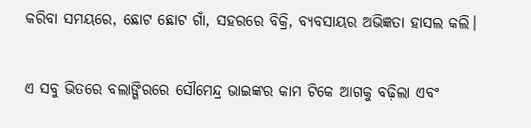କରିବା ସମୟରେ, ଛୋଟ ଛୋଟ ଗାଁ, ସହରରେ ବିକ୍ରି, ବ୍ୟବସାୟର ଅଭିଜ୍ଞତା ହାସଲ କଲି।

ଏ ସବୁ ଭିତରେ ବଲାଙ୍ଗିରରେ ସୌମେନ୍ଦ୍ର ଭାଇଙ୍କର କାମ ଟିକେ ଆଗକୁ ବଢ଼ିଲା ଏବଂ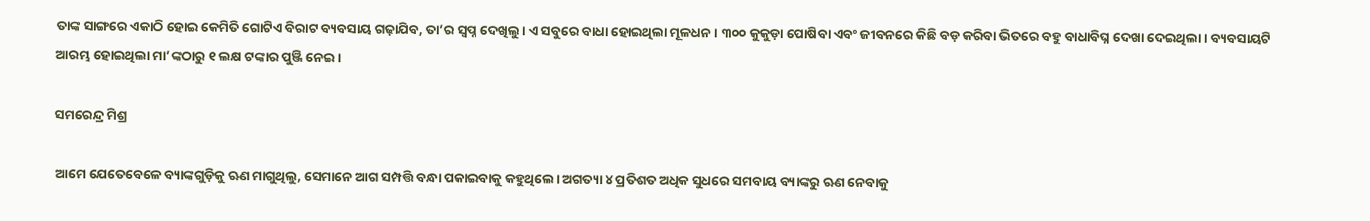ତାଙ୍କ ସାଙ୍ଗରେ ଏକାଠି ହୋଇ କେମିତି ଗୋଟିଏ ବିରାଟ ବ୍ୟବସାୟ ଗଢ଼ାଯିବ, ତା’ର ସ୍ୱପ୍ନ ଦେଖିଲୁ। ଏ ସବୁରେ ବାଧା ହୋଇଥିଲା ମୂଳଧନ। ୩୦୦ କୁକୁଡ଼ା ପୋଷିବା ଏବଂ ଜୀବନରେ କିଛି ବଡ଼ କରିବା ଭିତରେ ବହୁ ବାଧାବିଘ୍ନ ଦେଖା ଦେଇଥିଲା। ବ୍ୟବସାୟଟି ଆରମ୍ଭ ହୋଇଥିଲା ମା’ଙ୍କଠାରୁ ୧ ଲକ୍ଷ ଟଙ୍କାର ପୁଞ୍ଜି ନେଇ।

ସମରେନ୍ଦ୍ର ମିଶ୍ର

ଆମେ ଯେତେବେଳେ ବ୍ୟାଙ୍କଗୁଡ଼ିକୁ ଋଣ ମାଗୁଥିଲୁ, ସେମାନେ ଆଗ ସମ୍ପତ୍ତି ବନ୍ଧା ପକାଇବାକୁ କହୁଥିଲେ। ଅଗତ୍ୟା ୪ ପ୍ରତିଶତ ଅଧିକ ସୁଧରେ ସମବାୟ ବ୍ୟାଙ୍କରୁ ଋଣ ନେବାକୁ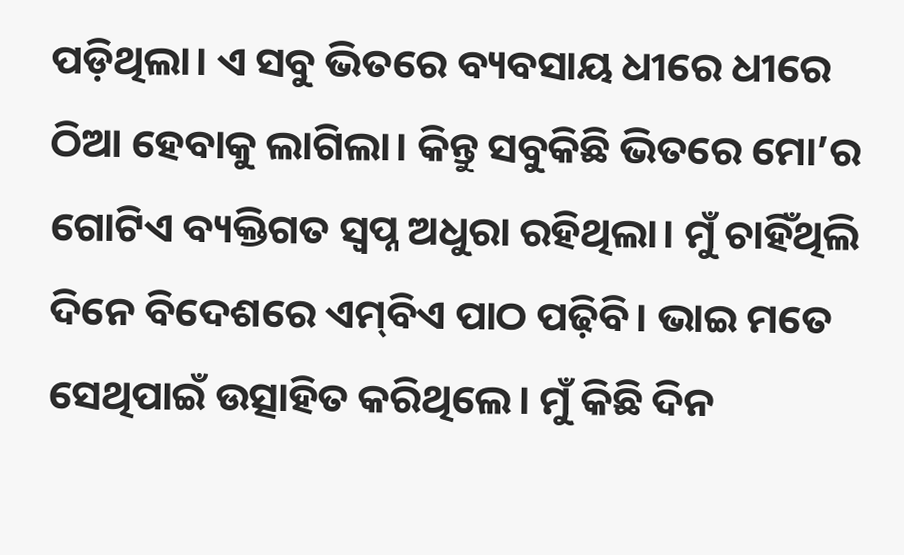ପଡ଼ିଥିଲା। ଏ ସବୁ ଭିତରେ ବ୍ୟବସାୟ ଧୀରେ ଧୀରେ ଠିଆ ହେବାକୁ ଲାଗିଲା। କିନ୍ତୁ ସବୁକିଛି ଭିତରେ ମୋ’ର ଗୋଟିଏ ବ୍ୟକ୍ତିଗତ ସ୍ୱପ୍ନ ଅଧୁରା ରହିଥିଲା। ମୁଁ ଚାହିଁଥିଲି ଦିନେ ବିଦେଶରେ ଏମ୍‌ବିଏ ପାଠ ପଢ଼ିବି। ଭାଇ ମତେ ସେଥିପାଇଁ ଉତ୍ସାହିତ କରିଥିଲେ। ମୁଁ କିଛି ଦିନ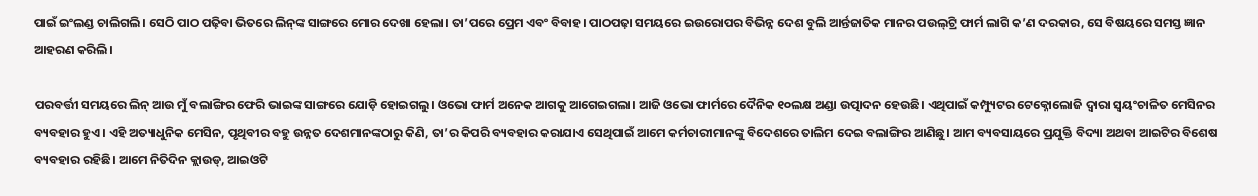ପାଇଁ ଇଂଲଣ୍ଡ ଚାଲିଗଲି। ସେଠି ପାଠ ପଢ଼ିବା ଭିତରେ ଲିନ୍‌ଙ୍କ ସାଙ୍ଗରେ ମୋର ଦେଖା ହେଲା। ତା’ପରେ ପ୍ରେମ ଏବଂ ବିବାହ। ପାଠପଢ଼ା ସମୟରେ ଇଉରୋପର ବିଭିନ୍ନ ଦେଶ ବୁଲି ଆର୍ନ୍ତଜାତିକ ମାନର ପଉଲ୍‌ଟ୍ରି ଫାର୍ମ ଲାଗି କ’ଣ ଦରକାର, ସେ ବିଷୟରେ ସମସ୍ତ ଜ୍ଞାନ ଆହରଣ କରିଲି।

ପରବର୍ତ୍ତୀ ସମୟରେ ଲିନ୍ ଆଉ ମୁଁ ବଲାଙ୍ଗିର ଫେରି ଭାଇଙ୍କ ସାଙ୍ଗରେ ଯୋଡ଼ି ହୋଇଗଲୁ। ଓଭୋ ଫାର୍ମ ଅନେକ ଆଗକୁ ଆଗେଇଗଲା। ଆଜି ଓଭୋ ଫାର୍ମରେ ଦୈନିକ ୧୦ଲକ୍ଷ ଅଣ୍ଡା ଉତ୍ପାଦନ ହେଉଛି। ଏଥିପାଇଁ କମ୍ପ୍ୟୁଟର ଟେକ୍ନୋଲୋଜି ଦ୍ୱାରା ସ୍ଵୟଂଚାଳିତ ମେସିନର ବ୍ୟବହାର ହୁଏ। ଏହି ଅତ୍ୟାଧୁନିକ ମେସିନ, ପୃଥିବୀର ବହୁ ଉନ୍ନତ ଦେଶମାନଙ୍କଠାରୁ କିଣି, ତା’ର କିପରି ବ୍ୟବହାର କରାଯାଏ ସେଥିପାଇଁ ଆମେ କର୍ମଚାରୀମାନଙ୍କୁ ବିଦେଶରେ ତାଲିମ ଦେଇ ବଲାଙ୍ଗିର ଆଣିଛୁ। ଆମ ବ୍ୟବସାୟରେ ପ୍ରଯୁକ୍ତି ବିଦ୍ୟା ଅଥବା ଆଇଟିର ବିଶେଷ ବ୍ୟବହାର ରହିଛି। ଆମେ ନିତିଦିନ କ୍ଲାଉଡ୍‌, ଆଇଓଟି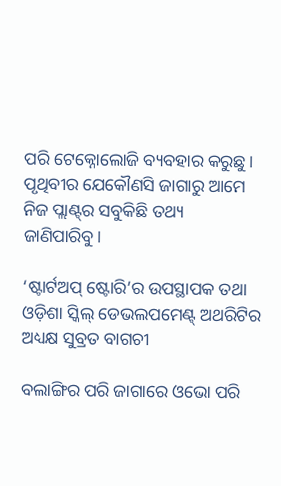ପରି ଟେକ୍ନୋଲୋଜି ବ୍ୟବହାର କରୁଛୁ। ପୃଥିବୀର ଯେକୌଣସି ଜାଗାରୁ ଆମେ ନିଜ ପ୍ଲାଣ୍ଟ୍‌ର ସବୁକିଛି ତଥ୍ୟ ଜାଣିପାରିବୁ।

‘ଷ୍ଟାର୍ଟଅପ୍ ଷ୍ଟୋରି’ର ଉପସ୍ଥାପକ ତଥା ଓଡ଼ିଶା ସ୍କିଲ୍ ଡେଭଲପମେଣ୍ଟ୍ ଅଥରିଟିର ଅଧ୍ୟକ୍ଷ ସୁବ୍ରତ ବାଗଚୀ

ବଲାଙ୍ଗିର ପରି ଜାଗାରେ ଓଭୋ ପରି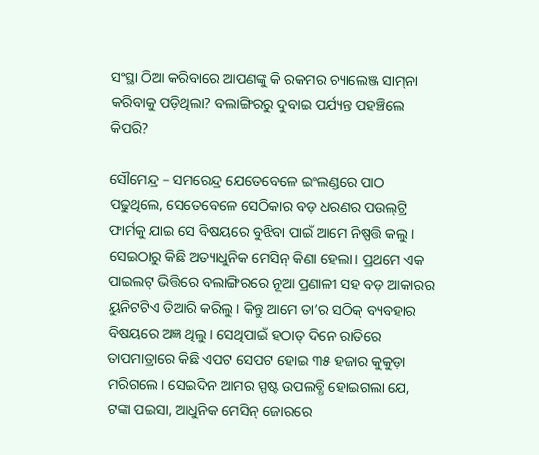ସଂସ୍ଥା ଠିଆ କରିବାରେ ଆପଣଙ୍କୁ କି ରକମର ଚ୍ୟାଲେଞ୍ଜ ସାମ୍‌ନା କରିବାକୁ ପଡ଼ିଥିଲା? ବଲାଙ୍ଗିରରୁ ଦୁବାଇ ପର୍ଯ୍ୟନ୍ତ ପହଞ୍ଚିଲେ କିପରି?

ସୌମେନ୍ଦ୍ର – ସମରେନ୍ଦ୍ର ଯେତେବେଳେ ଇଂଲଣ୍ଡରେ ପାଠ ପଢୁଥିଲେ, ସେତେବେଳେ ସେଠିକାର ବଡ଼ ଧରଣର ପଉଲ୍‌ଟ୍ରି ଫାର୍ମକୁ ଯାଇ ସେ ବିଷୟରେ ବୁଝିବା ପାଇଁ ଆମେ ନିଷ୍ପତ୍ତି କଲୁ। ସେଇଠାରୁ କିଛି ଅତ୍ୟାଧୁନିକ ମେସିନ୍ କିଣା ହେଲା। ପ୍ରଥମେ ଏକ ପାଇଲଟ୍ ଭିତ୍ତିରେ ବଲାଙ୍ଗିରରେ ନୂଆ ପ୍ରଣାଳୀ ସହ ବଡ଼ ଆକାରର ୟୁନିଟଟିଏ ତିଆରି କରିଲୁ। କିନ୍ତୁ ଆମେ ତା’ର ସଠିକ୍ ବ୍ୟବହାର ବିଷୟରେ ଅଜ୍ଞ ଥିଲୁ। ସେଥିପାଇଁ ହଠାତ୍ ଦିନେ ରାତିରେ ତାପମାତ୍ରାରେ କିଛି ଏପଟ ସେପଟ ହୋଇ ୩୫ ହଜାର କୁକୁଡ଼ା ମରିଗଲେ। ସେଇଦିନ ଆମର ସ୍ପଷ୍ଟ ଉପଲବ୍ଧି ହୋଇଗଲା ଯେ, ଟଙ୍କା ପଇସା, ଆଧୁନିକ ମେସିନ୍ ଜୋରରେ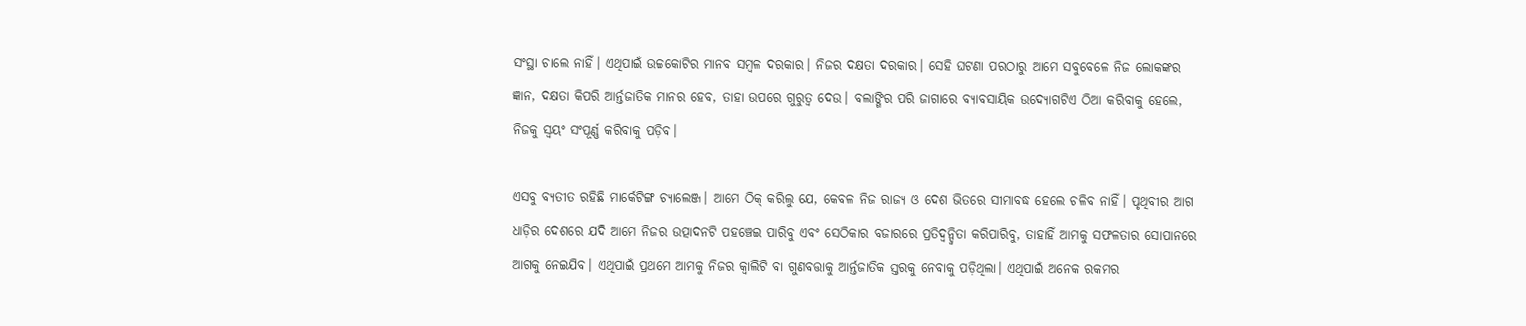ସଂସ୍ଥା ଚାଲେ ନାହିଁ। ଏଥିପାଇଁ ଉଚ୍ଚକୋଟିର ମାନବ ସମ୍ବଳ ଦରକାର। ନିଜର ଦକ୍ଷତା ଦରକାର। ସେହି ଘଟଣା ପରଠାରୁ ଆମେ ସବୁବେଳେ ନିଜ ଲୋକଙ୍କର ଜ୍ଞାନ, ଦକ୍ଷତା କିପରି ଆର୍ନ୍ତଜାତିକ ମାନର ହେବ, ତାହା ଉପରେ ଗୁରୁତ୍ୱ ଦେଉ। ବଲାଙ୍ଗିର ପରି ଜାଗାରେ ବ୍ୟାବସାୟିକ ଉଦ୍ୟୋଗଟିଏ ଠିଆ କରିବାକୁ ହେଲେ, ନିଜକୁ ସ୍ୱୟଂ ସଂପୂର୍ଣ୍ଣ କରିବାକୁ ପଡ଼ିବ।

ଏସବୁ ବ୍ୟତୀତ ରହିଛି ମାର୍କେଟିଙ୍ଗ ଚ୍ୟାଲେଞ୍ଜ। ଆମେ ଠିକ୍ କରିଲୁ ଯେ, କେବଳ ନିଜ ରାଜ୍ୟ ଓ ଦେଶ ଭିତରେ ସୀମାବଦ୍ଧ ହେଲେ ଚଳିବ ନାହିଁ। ପୃଥିବୀର ଆଗ ଧାଡ଼ିର ଦେଶରେ ଯଦି ଆମେ ନିଜର ଉତ୍ପାଦନଟି ପହଞ୍ଚେଇ ପାରିବୁ ଏବଂ ସେଠିକାର ବଜାରରେ ପ୍ରତିଦ୍ୱନ୍ଦ୍ଵିତା କରିପାରିବୁ, ତାହାହିଁ ଆମକୁ ସଫଳତାର ସୋପାନରେ ଆଗକୁ ନେଇଯିବ। ଏଥିପାଇଁ ପ୍ରଥମେ ଆମକୁ ନିଜର କ୍ୱାଲିଟି ବା ଗୁଣବତ୍ତାକୁ ଆର୍ନ୍ତଜାତିକ ସ୍ତରକୁ ନେବାକୁ ପଡ଼ିଥିଲା। ଏଥିପାଇଁ ଅନେକ ରକମର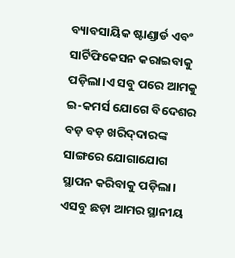ବ୍ୟାବସାୟିକ ଷ୍ଟାଣ୍ଡାର୍ଡ ଏବଂ ସାର୍ଟିଫିକେସନ କରାଇବାକୁ ପଡ଼ିଲା।ଏ ସବୁ ପରେ ଆମକୁ ଇ-କମର୍ସ ଯୋଗେ ବିଦେଶର ବଡ଼ ବଡ଼ ଖରିଦ୍‌ଦାରଙ୍କ ସାଙ୍ଗରେ ଯୋଗାଯୋଗ ସ୍ଥାପନ କରିବାକୁ ପଡ଼ିଲା। ଏସବୁ ଛଡ଼ା ଆମର ସ୍ଥାନୀୟ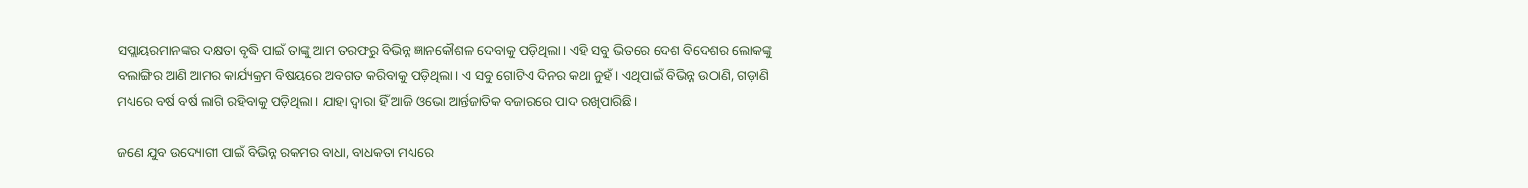ସପ୍ଲାୟରମାନଙ୍କର ଦକ୍ଷତା ବୃଦ୍ଧି ପାଇଁ ତାଙ୍କୁ ଆମ ତରଫରୁ ବିଭିନ୍ନ ଜ୍ଞାନକୌଶଳ ଦେବାକୁ ପଡ଼ିଥିଲା। ଏହି ସବୁ ଭିତରେ ଦେଶ ବିଦେଶର ଲୋକଙ୍କୁ ବଲାଙ୍ଗିର ଆଣି ଆମର କାର୍ଯ୍ୟକ୍ରମ ବିଷୟରେ ଅବଗତ କରିବାକୁ ପଡ଼ିଥିଲା। ଏ ସବୁ ଗୋଟିଏ ଦିନର କଥା ନୁହଁ। ଏଥିପାଇଁ ବିଭିନ୍ନ ଉଠାଣି, ଗଡ଼ାଣି ମଧ୍ୟରେ ବର୍ଷ ବର୍ଷ ଲାଗି ରହିବାକୁ ପଡ଼ିଥିଲା। ଯାହା ଦ୍ୱାରା ହିଁ ଆଜି ଓଭୋ ଆର୍ନ୍ତଜାତିକ ବଜାରରେ ପାଦ ରଖିପାରିଛି।

ଜଣେ ଯୁବ ଉଦ୍ୟୋଗୀ ପାଇଁ ବିଭିନ୍ନ ରକମର ବାଧା, ବାଧକତା ମଧ୍ୟରେ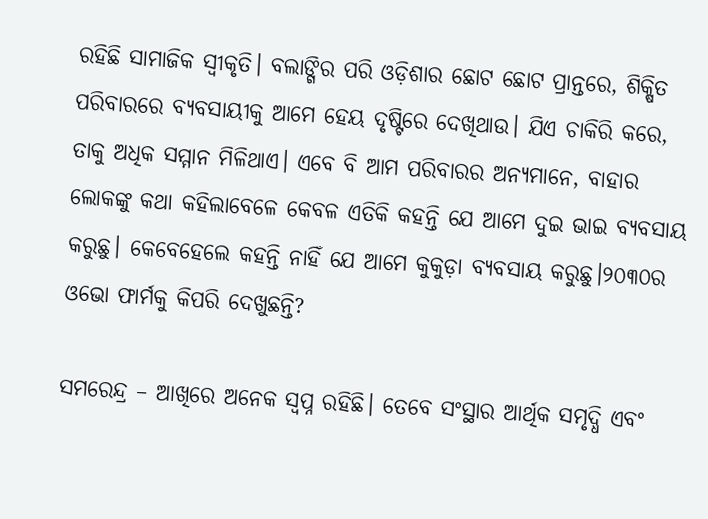ରହିଛି ସାମାଜିକ ସ୍ୱୀକୃତି। ବଲାଙ୍ଗିର ପରି ଓଡ଼ିଶାର ଛୋଟ ଛୋଟ ପ୍ରାନ୍ତରେ, ଶିକ୍ଷିତ ପରିବାରରେ ବ୍ୟବସାୟୀକୁ ଆମେ ହେୟ ଦୃଷ୍ଟିରେ ଦେଖିଥାଉ। ଯିଏ ଚାକିରି କରେ, ତାକୁ ଅଧିକ ସମ୍ମାନ ମିଳିଥାଏ। ଏବେ ବି ଆମ ପରିବାରର ଅନ୍ୟମାନେ, ବାହାର ଲୋକଙ୍କୁ କଥା କହିଲାବେଳେ କେବଳ ଏତିକି କହନ୍ତି ଯେ ଆମେ ଦୁଇ ଭାଇ ବ୍ୟବସାୟ କରୁଛୁ। କେବେହେଲେ କହନ୍ତି ନାହିଁ ଯେ ଆମେ କୁକୁଡ଼ା ବ୍ୟବସାୟ କରୁଛୁ।୨୦୩୦ର ଓଭୋ ଫାର୍ମକୁ କିପରି ଦେଖୁଛନ୍ତି?

ସମରେନ୍ଦ୍ର – ଆଖିରେ ଅନେକ ସ୍ୱପ୍ନ ରହିଛି। ତେବେ ସଂସ୍ଥାର ଆର୍ଥିକ ସମୃଦ୍ଧି ଏବଂ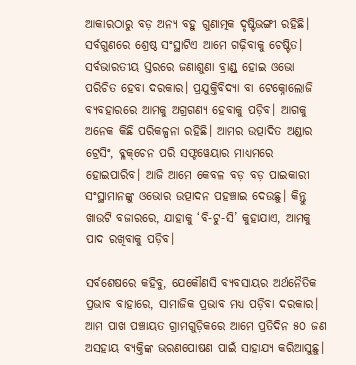ଆକାରଠାରୁ ବଡ଼ ଅନ୍ୟ ବହୁ ଗୁଣାତ୍ମକ ଦୃଷ୍ଟିଭଙ୍ଗୀ ରହିଛି। ସର୍ବଗୁଣରେ ଶ୍ରେଷ୍ଠ ସଂସ୍ଥାଟିଏ ଆମେ ଗଢ଼ିବାକୁ ଚେଷ୍ଟିତ। ସର୍ବଭାରତୀୟ ସ୍ତରରେ ଜଣାଶୁଣା ବ୍ରାଣ୍ଡ୍‌ ହୋଇ ଓଭୋ ପରିଚିତ ହେବା ଦରକାର। ପ୍ରଯୁକ୍ତିବିଦ୍ୟା ବା ଟେକ୍ନୋଲୋଜି ବ୍ୟବହାରରେ ଆମକୁ ଅଗ୍ରଗଣ୍ୟ ହେବାକୁ ପଡ଼ିବ। ଆଗକୁ ଅନେକ କିଛି ପରିକଳ୍ପନା ରହିଛି। ଆମର ଉତ୍ପାଦିତ ଅଣ୍ଡାର ଟ୍ରେସିଂ, ବ୍ଳକ୍‌ଚେନ ପରି ସଫ୍ଟୱେୟାର ମାଧ୍ୟମରେ ହୋଇପାରିବ। ଆଜି ଆମେ କେବଳ ବଡ଼ ବଡ଼ ପାଇକାରୀ ସଂସ୍ଥାମାନଙ୍କୁ ଓଭୋର ଉତ୍ପାଦନ ପହଞ୍ଚାଇ ଦେଉଛୁ। କିନ୍ତୁ ଖାଉଟି ବଜାରରେ, ଯାହାକୁ ‘ବି-ଟୁ-ସି’ କୁହାଯାଏ, ଆମକୁ ପାଦ ରଖିବାକୁ ପଡ଼ିବ।

ସର୍ବଶେଷରେ କହିବୁ, ଯେକୌଣସି ବ୍ୟବସାୟର ଅର୍ଥନୈତିକ ପ୍ରଭାବ ବାହାରେ, ସାମାଜିକ ପ୍ରଭାବ ମଧ୍ୟ ପଡ଼ିବା ଦରକାର। ଆମ ପାଖ ପଞ୍ଚାୟତ ଗ୍ରାମଗୁଡ଼ିକରେ ଆମେ ପ୍ରତିଦିନ ୫୦ ଜଣ ଅସହାୟ ବ୍ୟକ୍ତିଙ୍କ ଭରଣପୋଷଣ ପାଇଁ ସାହାଯ୍ୟ କରିଆସୁଛୁ।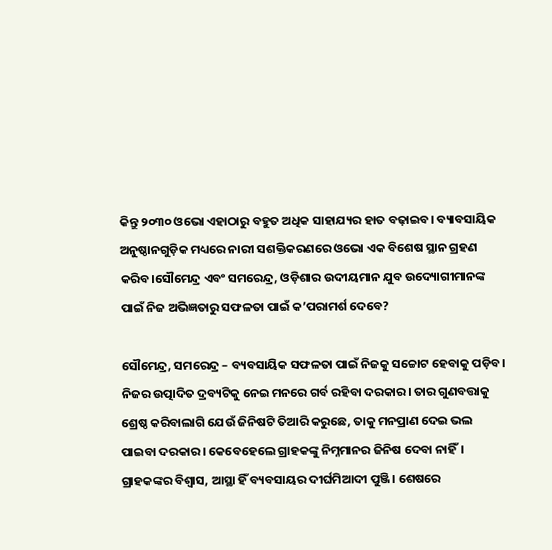କିନ୍ତୁ ୨୦୩୦ ଓଭୋ ଏହାଠାରୁ ବହୁତ ଅଧିକ ସାହାଯ୍ୟର ହାତ ବଢ଼ାଇବ। ବ୍ୟାବସାୟିକ ଅନୁଷ୍ଠାନଗୁଡ଼ିକ ମଧ୍ୟରେ ନାରୀ ସଶକ୍ତିକରଣରେ ଓଭୋ ଏକ ବିଶେଷ ସ୍ଥାନ ଗ୍ରହଣ କରିବ।ସୌମେନ୍ଦ୍ର ଏବଂ ସମରେନ୍ଦ୍ର, ଓଡ଼ିଶାର ଉଦୀୟମାନ ଯୁବ ଉଦ୍ୟୋଗୀମାନଙ୍କ ପାଇଁ ନିଜ ଅଭିଜ୍ଞତାରୁ ସଫଳତା ପାଇଁ କ’ପରାମର୍ଶ ଦେବେ?

ସୌମେନ୍ଦ୍ର, ସମରେନ୍ଦ୍ର – ବ୍ୟବସାୟିକ ସଫଳତା ପାଇଁ ନିଜକୁ ସଚ୍ଚୋଟ ହେବାକୁ ପଡ଼ିବ। ନିଜର ଉତ୍ପାଦିତ ଦ୍ରବ୍ୟଟିକୁ ନେଇ ମନରେ ଗର୍ବ ରହିବା ଦରକାର। ତାର ଗୁଣବତ୍ତାକୁ ଶ୍ରେଷ୍ଠ କରିବାଲାଗି ଯେଉଁ ଜିନିଷଟି ତିଆରି କରୁଛେ, ତାକୁ ମନପ୍ରାଣ ଦେଇ ଭଲ ପାଇବା ଦରକାର। କେବେହେଲେ ଗ୍ରାହକଙ୍କୁ ନିମ୍ନମାନର ଜିନିଷ ଦେବା ନାହିଁ। ଗ୍ରାହକଙ୍କର ବିଶ୍ୱାସ, ଆସ୍ଥା ହିଁ ବ୍ୟବସାୟର ଦୀର୍ଘମିଆଦୀ ପୁଞ୍ଜି। ଶେଷରେ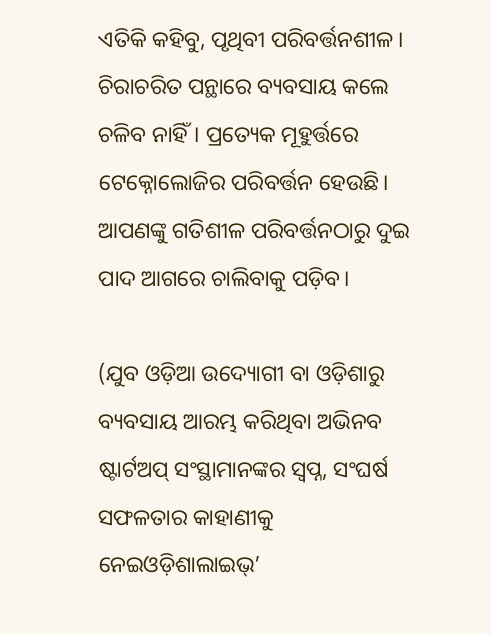ଏତିକି କହିବୁ, ପୃଥିବୀ ପରିବର୍ତ୍ତନଶୀଳ। ଚିରାଚରିତ ପନ୍ଥାରେ ବ୍ୟବସାୟ କଲେ ଚଳିବ ନାହିଁ। ପ୍ରତ୍ୟେକ ମୂହୁର୍ତ୍ତରେ ଟେକ୍ନୋଲୋଜିର ପରିବର୍ତ୍ତନ ହେଉଛି। ଆପଣଙ୍କୁ ଗତିଶୀଳ ପରିବର୍ତ୍ତନଠାରୁ ଦୁଇ ପାଦ ଆଗରେ ଚାଲିବାକୁ ପଡ଼ିବ।

(ଯୁବ ଓଡ଼ିଆ ଉଦ୍ୟୋଗୀ ବା ଓଡ଼ିଶାରୁ ବ୍ୟବସାୟ ଆରମ୍ଭ କରିଥିବା ଅଭିନବ ଷ୍ଟାର୍ଟଅପ୍ ସଂସ୍ଥାମାନଙ୍କର ସ୍ୱପ୍ନ, ସଂଘର୍ଷ ସଫଳତାର କାହାଣୀକୁ ନେଇଓଡ଼ିଶାଲାଇଭ୍’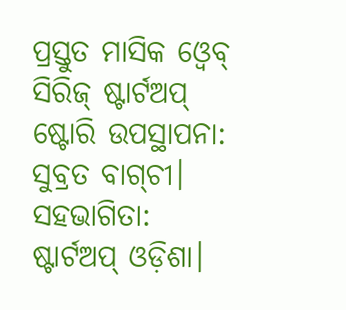ପ୍ରସ୍ତୁତ ମାସିକ ଓ୍ୱେବ୍ ସିରିଜ୍ ଷ୍ଟାର୍ଟଅପ୍ ଷ୍ଟୋରି ଉପସ୍ଥାପନା: ସୁବ୍ରତ ବାଗ୍‌ଚୀ। ସହଭାଗିତା: ଷ୍ଟାର୍ଟଅପ୍ ଓଡ଼ିଶା।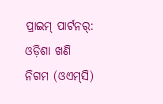ପ୍ରାଇମ୍ ପାର୍ଟନର୍: ଓଡ଼ିଶା ଖଣି ନିଗମ (ଓଏମ୍‌ସି)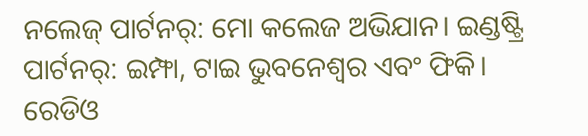ନଲେଜ୍ ପାର୍ଟନର୍: ମୋ କଲେଜ ଅଭିଯାନ। ଇଣ୍ଡଷ୍ଟ୍ରି ପାର୍ଟନର୍: ଇମ୍ଫା, ଟାଇ ଭୁବନେଶ୍ୱର ଏବଂ ଫିକି। ରେଡିଓ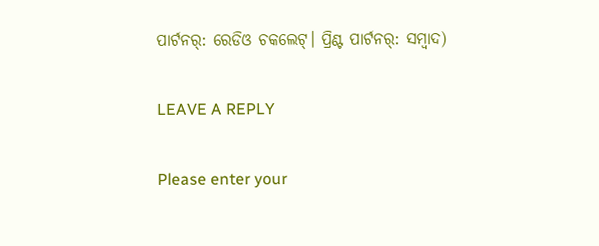ପାର୍ଟନର୍: ରେଡିଓ ଚକଲେଟ୍। ପ୍ରିଣ୍ଟ ପାର୍ଟନର୍: ସମ୍ୱାଦ)

LEAVE A REPLY

Please enter your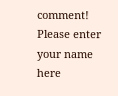comment!
Please enter your name here